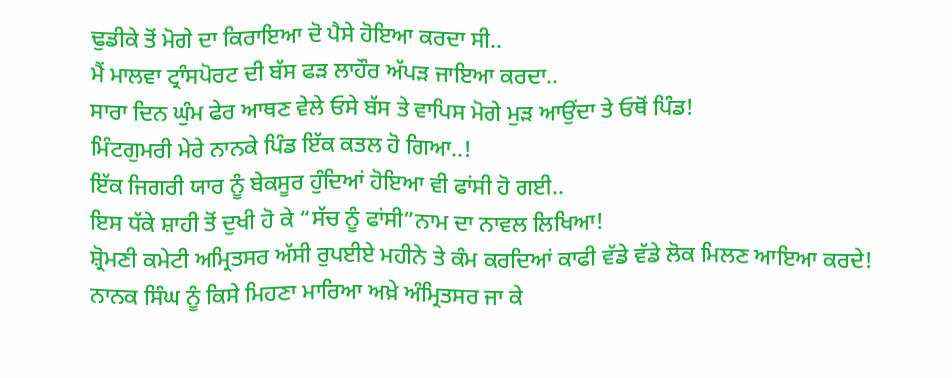ਢੁਡੀਕੇ ਤੋਂ ਮੋਗੇ ਦਾ ਕਿਰਾਇਆ ਦੋ ਪੈਸੇ ਹੋਇਆ ਕਰਦਾ ਸੀ..
ਮੈਂ ਮਾਲਵਾ ਟ੍ਰਾੰਸਪੋਰਟ ਦੀ ਬੱਸ ਫੜ ਲਾਹੌਰ ਅੱਪੜ ਜਾਇਆ ਕਰਦਾ..
ਸਾਰਾ ਦਿਨ ਘੁੰਮ ਫੇਰ ਆਥਣ ਵੇਲੇ ਓਸੇ ਬੱਸ ਤੇ ਵਾਪਿਸ ਮੋਗੇ ਮੁੜ ਆਉਂਦਾ ਤੇ ਓਥੋਂ ਪਿੰਡ!
ਮਿੰਟਗੁਮਰੀ ਮੇਰੇ ਨਾਨਕੇ ਪਿੰਡ ਇੱਕ ਕਤਲ ਹੋ ਗਿਆ..!
ਇੱਕ ਜਿਗਰੀ ਯਾਰ ਨੂੰ ਬੇਕਸੂਰ ਹੁੰਦਿਆਂ ਹੋਇਆ ਵੀ ਫਾਂਸੀ ਹੋ ਗਈ..
ਇਸ ਧੱਕੇ ਸ਼ਾਹੀ ਤੋਂ ਦੁਖੀ ਹੋ ਕੇ “ਸੱਚ ਨੂੰ ਫਾਂਸੀ”ਨਾਮ ਦਾ ਨਾਵਲ ਲਿਖਿਆ!
ਸ਼੍ਰੋਮਣੀ ਕਮੇਟੀ ਅਮ੍ਰਿਤਸਰ ਅੱਸੀ ਰੁਪਈਏ ਮਹੀਨੇ ਤੇ ਕੰਮ ਕਰਦਿਆਂ ਕਾਫੀ ਵੱਡੇ ਵੱਡੇ ਲੋਕ ਮਿਲਣ ਆਇਆ ਕਰਦੇ!
ਨਾਨਕ ਸਿੰਘ ਨੂੰ ਕਿਸੇ ਮਿਹਣਾ ਮਾਰਿਆ ਅਖ਼ੇ ਅੰਮ੍ਰਿਤਸਰ ਜਾ ਕੇ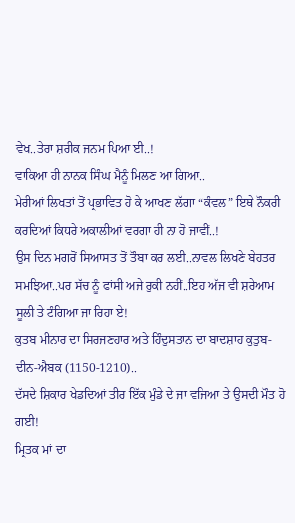ਵੇਖ..ਤੇਰਾ ਸ਼ਰੀਕ ਜਨਮ ਪਿਆ ਈ..!
ਵਾਕਿਆ ਹੀ ਨਾਨਕ ਸਿੰਘ ਮੈਨੂੰ ਮਿਲਣ ਆ ਗਿਆ..
ਮੇਰੀਆਂ ਲਿਖਤਾਂ ਤੋਂ ਪ੍ਰਭਾਵਿਤ ਹੋ ਕੇ ਆਖਣ ਲੱਗਾ “ਕੰਵਲ” ਇਥੇ ਨੌਕਰੀ ਕਰਦਿਆਂ ਕਿਧਰੇ ਅਕਾਲੀਆਂ ਵਰਗਾ ਹੀ ਨਾ ਹੋ ਜਾਵੀਂ..!
ਉਸ ਦਿਨ ਮਗਰੋਂ ਸਿਆਸਤ ਤੋਂ ਤੌਬਾ ਕਰ ਲਈ..ਨਾਵਲ ਲਿਖਣੇ ਬੇਹਤਰ ਸਮਝਿਆ..ਪਰ ਸੱਚ ਨੂੰ ਫਾਂਸੀ ਅਜੇ ਰੁਕੀ ਨਹੀਂ..ਇਹ ਅੱਜ ਵੀ ਸ਼ਰੇਆਮ ਸੂਲੀ ਤੇ ਟੰਗਿਆ ਜਾ ਰਿਹਾ ਏ!
ਕੁਤਬ ਮੀਨਾਰ ਦਾ ਸਿਰਜਣਹਾਰ ਅਤੇ ਹਿੰਦੁਸਤਾਨ ਦਾ ਬਾਦਸ਼ਾਹ ਕੁਤੁਬ-ਦੀਨ-ਐਬਕ (1150-1210)..
ਦੱਸਦੇ ਸ਼ਿਕਾਰ ਖੇਡਦਿਆਂ ਤੀਰ ਇੱਕ ਮੁੰਡੇ ਦੇ ਜਾ ਵਜਿਆ ਤੇ ਉਸਦੀ ਮੌਤ ਹੋ ਗਈ!
ਮ੍ਰਿਤਕ ਮਾਂ ਦਾ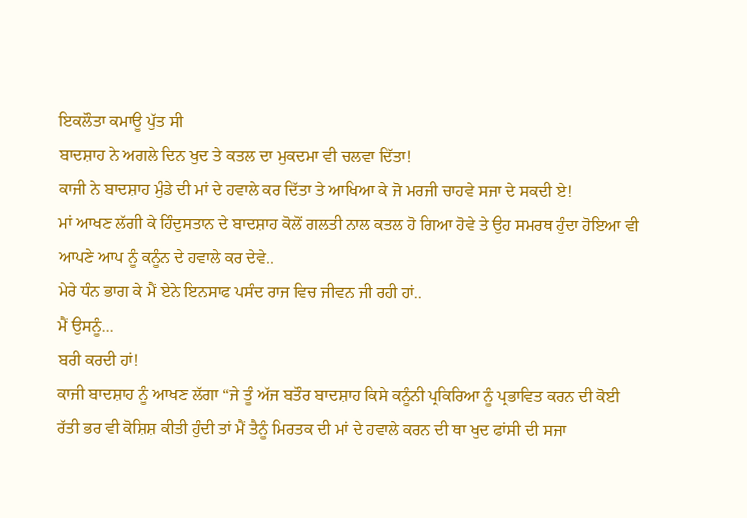ਇਕਲੌਤਾ ਕਮਾਊ ਪੁੱਤ ਸੀ
ਬਾਦਸ਼ਾਹ ਨੇ ਅਗਲੇ ਦਿਨ ਖੁਦ ਤੇ ਕਤਲ ਦਾ ਮੁਕਦਮਾ ਵੀ ਚਲਵਾ ਦਿੱਤਾ!
ਕਾਜੀ ਨੇ ਬਾਦਸ਼ਾਹ ਮੁੰਡੇ ਦੀ ਮਾਂ ਦੇ ਹਵਾਲੇ ਕਰ ਦਿੱਤਾ ਤੇ ਆਖਿਆ ਕੇ ਜੋ ਮਰਜੀ ਚਾਹਵੇ ਸਜਾ ਦੇ ਸਕਦੀ ਏ!
ਮਾਂ ਆਖਣ ਲੱਗੀ ਕੇ ਹਿੰਦੁਸਤਾਨ ਦੇ ਬਾਦਸ਼ਾਹ ਕੋਲੋਂ ਗਲਤੀ ਨਾਲ ਕਤਲ ਹੋ ਗਿਆ ਹੋਵੇ ਤੇ ਉਹ ਸਮਰਥ ਹੁੰਦਾ ਹੋਇਆ ਵੀ ਆਪਣੇ ਆਪ ਨੂੰ ਕਨੂੰਨ ਦੇ ਹਵਾਲੇ ਕਰ ਦੇਵੇ..
ਮੇਰੇ ਧੰਨ ਭਾਗ ਕੇ ਮੈਂ ਏਨੇ ਇਨਸਾਫ ਪਸੰਦ ਰਾਜ ਵਿਚ ਜੀਵਨ ਜੀ ਰਹੀ ਹਾਂ..
ਮੈਂ ਉਸਨੂੰ...
ਬਰੀ ਕਰਦੀ ਹਾਂ!
ਕਾਜੀ ਬਾਦਸ਼ਾਹ ਨੂੰ ਆਖਣ ਲੱਗਾ “ਜੇ ਤੂੰ ਅੱਜ ਬਤੌਰ ਬਾਦਸ਼ਾਹ ਕਿਸੇ ਕਨੂੰਨੀ ਪ੍ਰਕਿਰਿਆ ਨੂੰ ਪ੍ਰਭਾਵਿਤ ਕਰਨ ਦੀ ਕੋਈ ਰੱਤੀ ਭਰ ਵੀ ਕੋਸ਼ਿਸ਼ ਕੀਤੀ ਹੁੰਦੀ ਤਾਂ ਮੈਂ ਤੈਨੂੰ ਮਿਰਤਕ ਦੀ ਮਾਂ ਦੇ ਹਵਾਲੇ ਕਰਨ ਦੀ ਥਾ ਖੁਦ ਫਾਂਸੀ ਦੀ ਸਜਾ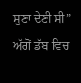ਸੁਣਾ ਦੇਣੀ ਸੀ”
ਅੱਗੋਂ ਡੱਬ ਵਿਚ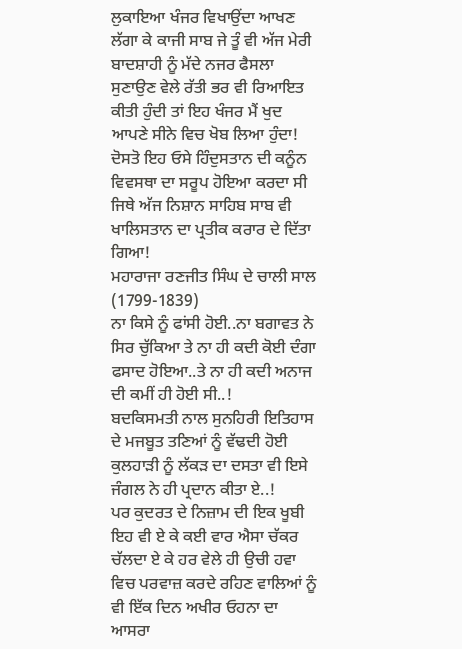ਲੁਕਾਇਆ ਖੰਜਰ ਵਿਖਾਉਂਦਾ ਆਖਣ ਲੱਗਾ ਕੇ ਕਾਜੀ ਸਾਬ ਜੇ ਤੂੰ ਵੀ ਅੱਜ ਮੇਰੀ ਬਾਦਸ਼ਾਹੀ ਨੂੰ ਮੱਦੇ ਨਜਰ ਫੈਸਲਾ ਸੁਣਾਉਣ ਵੇਲੇ ਰੱਤੀ ਭਰ ਵੀ ਰਿਆਇਤ ਕੀਤੀ ਹੁੰਦੀ ਤਾਂ ਇਹ ਖੰਜਰ ਮੈਂ ਖੁਦ ਆਪਣੇ ਸੀਨੇ ਵਿਚ ਖੋਬ ਲਿਆ ਹੁੰਦਾ!
ਦੋਸਤੋ ਇਹ ਓਸੇ ਹਿੰਦੁਸਤਾਨ ਦੀ ਕਨੂੰਨ ਵਿਵਸਥਾ ਦਾ ਸਰੂਪ ਹੋਇਆ ਕਰਦਾ ਸੀ ਜਿਥੇ ਅੱਜ ਨਿਸ਼ਾਨ ਸਾਹਿਬ ਸਾਬ ਵੀ ਖਾਲਿਸਤਾਨ ਦਾ ਪ੍ਰਤੀਕ ਕਰਾਰ ਦੇ ਦਿੱਤਾ ਗਿਆ!
ਮਹਾਰਾਜਾ ਰਣਜੀਤ ਸਿੰਘ ਦੇ ਚਾਲੀ ਸਾਲ (1799-1839)
ਨਾ ਕਿਸੇ ਨੂੰ ਫਾਂਸੀ ਹੋਈ..ਨਾ ਬਗਾਵਤ ਨੇ ਸਿਰ ਚੁੱਕਿਆ ਤੇ ਨਾ ਹੀ ਕਦੀ ਕੋਈ ਦੰਗਾ ਫਸਾਦ ਹੋਇਆ..ਤੇ ਨਾ ਹੀ ਕਦੀ ਅਨਾਜ ਦੀ ਕਮੀਂ ਹੀ ਹੋਈ ਸੀ..!
ਬਦਕਿਸਮਤੀ ਨਾਲ ਸੁਨਹਿਰੀ ਇਤਿਹਾਸ ਦੇ ਮਜਬੂਤ ਤਣਿਆਂ ਨੂੰ ਵੱਢਦੀ ਹੋਈ ਕੁਲਹਾੜੀ ਨੂੰ ਲੱਕੜ ਦਾ ਦਸਤਾ ਵੀ ਇਸੇ ਜੰਗਲ ਨੇ ਹੀ ਪ੍ਰਦਾਨ ਕੀਤਾ ਏ..!
ਪਰ ਕੁਦਰਤ ਦੇ ਨਿਜ਼ਾਮ ਦੀ ਇਕ ਖੂਬੀ ਇਹ ਵੀ ਏ ਕੇ ਕਈ ਵਾਰ ਐਸਾ ਚੱਕਰ ਚੱਲਦਾ ਏ ਕੇ ਹਰ ਵੇਲੇ ਹੀ ਉਚੀ ਹਵਾ ਵਿਚ ਪਰਵਾਜ਼ ਕਰਦੇ ਰਹਿਣ ਵਾਲਿਆਂ ਨੂੰ ਵੀ ਇੱਕ ਦਿਨ ਅਖੀਰ ਓਹਨਾ ਦਾ ਆਸਰਾ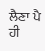ਲੈਣਾ ਪੈ ਹੀ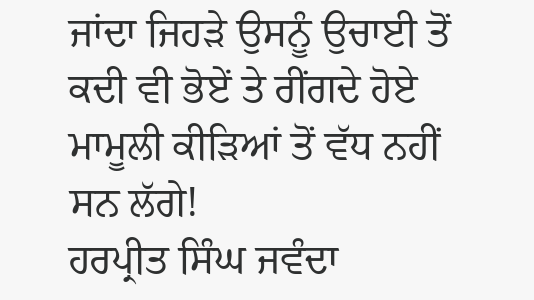ਜਾਂਦਾ ਜਿਹੜੇ ਉਸਨੂੰ ਉਚਾਈ ਤੋਂ ਕਦੀ ਵੀ ਭੋਏਂ ਤੇ ਰੀਂਗਦੇ ਹੋਏ ਮਾਮੂਲੀ ਕੀੜਿਆਂ ਤੋਂ ਵੱਧ ਨਹੀਂ ਸਨ ਲੱਗੇ!
ਹਰਪ੍ਰੀਤ ਸਿੰਘ ਜਵੰਦਾ